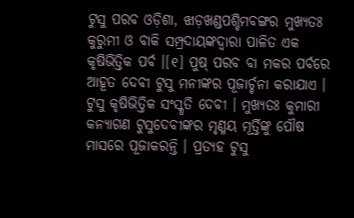ଟୁସୁ ପରବ ଓଡ଼ିଶା, ଝାଡ଼ଖଣ୍ଡପଶ୍ଚିମବଙ୍ଗର ମୁଖ୍ୟତଃ କୁରୁମୀ ଓ ବାକି ସମ୍ପ୍ରଦାୟଙ୍କଦ୍ୱାରା ପାଳିତ ଏକ କୃଷିଭିତ୍ତିକ ପର୍ବ ।[୧] ପୁଷ୍‌ ପରବ ବା ମକର ପର୍ବରେ ଆହୂତ ଦେବୀ ଟୁସୁ ମନୀଙ୍କର ପୂଜାର୍ଚ୍ଚନା କରାଯାଏ । ଟୁସୁ କୃଷିଭିତ୍ତିକ ସଂସ୍କୃତି ଦେବୀ । ମୁଖ୍ୟତଃ କୁମାରୀ କନ୍ୟାଗଣ ଟୁସୁଦେବୀଙ୍କର ମୃଣ୍ମୟ ମୂର୍ତ୍ତିଙ୍କୁ ପୌଷ ମାସରେ ପୂଜାକରନ୍ତି । ପ୍ରତ୍ୟହ ଟୁସୁ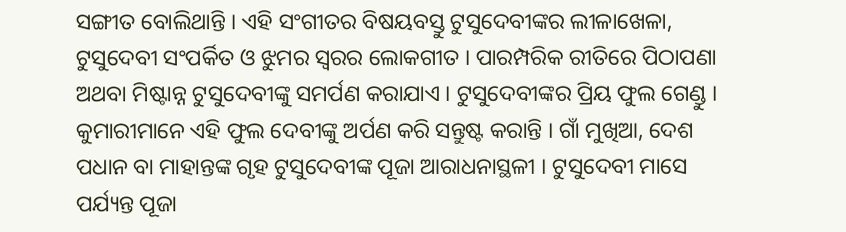ସଙ୍ଗୀତ ବୋଲିଥାନ୍ତି । ଏହି ସଂଗୀତର ବିଷୟବସ୍ତୁ ଟୁସୁଦେବୀଙ୍କର ଲୀଳାଖେଳା, ଟୁସୁଦେବୀ ସଂପର୍କିତ ଓ ଝୁମର ସ୍ୱରର ଲୋକଗୀତ । ପାରମ୍ପରିକ ରୀତିରେ ପିଠାପଣା ଅଥବା ମିଷ୍ଟାନ୍ନ ଟୁସୁଦେବୀଙ୍କୁ ସମର୍ପଣ କରାଯାଏ । ଟୁସୁଦେବୀଙ୍କର ପ୍ରିୟ ଫୁଲ ଗେଣ୍ଡୁ । କୁମାରୀମାନେ ଏହି ଫୁଲ ଦେବୀଙ୍କୁ ଅର୍ପଣ କରି ସନ୍ତୁଷ୍ଟ କରାନ୍ତି । ଗାଁ ମୁଖିଆ, ଦେଶ ପଧାନ ବା ମାହାନ୍ତଙ୍କ ଗୃହ ଟୁସୁଦେବୀଙ୍କ ପୂଜା ଆରାଧନାସ୍ଥଳୀ । ଟୁସୁଦେବୀ ମାସେ ପର୍ଯ୍ୟନ୍ତ ପୂଜା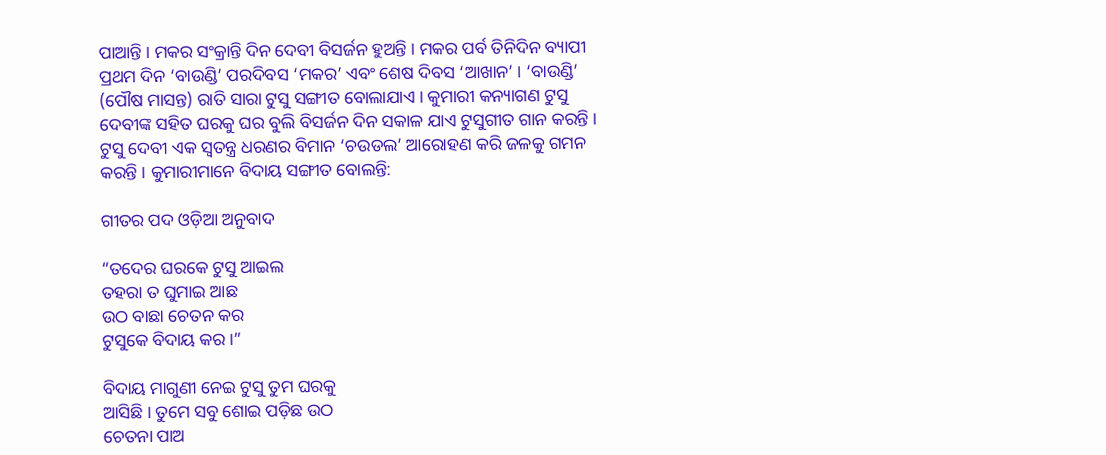ପାଆନ୍ତି । ମକର ସଂକ୍ରାନ୍ତି ଦିନ ଦେବୀ ବିସର୍ଜନ ହୁଅନ୍ତି । ମକର ପର୍ବ ତିନିଦିନ ବ୍ୟାପୀ ପ୍ରଥମ ଦିନ ‘ବାଉଣ୍ଡି’ ପରଦିବସ ‘ମକର’ ଏବଂ ଶେଷ ଦିବସ ‘ଆଖାନ’ । ‘ବାଉଣ୍ଡି’ (ପୌଷ ମାସନ୍ତ) ରାତି ସାରା ଟୁସୁ ସଙ୍ଗୀତ ବୋଲାଯାଏ । କୁମାରୀ କନ୍ୟାଗଣ ଟୁସୁ ଦେବୀଙ୍କ ସହିତ ଘରକୁ ଘର ବୁଲି ବିସର୍ଜନ ଦିନ ସକାଳ ଯାଏ ଟୁସୁଗୀତ ଗାନ କରନ୍ତି । ଟୁସୁ ଦେବୀ ଏକ ସ୍ୱତନ୍ତ୍ର ଧରଣର ବିମାନ ‘ଚଉଡଲ’ ଆରୋହଣ କରି ଜଳକୁ ଗମନ କରନ୍ତି । କୁମାରୀମାନେ ବିଦାୟ ସଙ୍ଗୀତ ବୋଲନ୍ତି:

ଗୀତର ପଦ ଓଡ଼ିଆ ଅନୁବାଦ

“ତଦେର ଘରକେ ଟୁସୁ ଆଇଲ
ତହରା ତ ଘୁମାଇ ଆଛ
ଉଠ ବାଛା ଚେତନ କର
ଟୁସୁକେ ବିଦାୟ କର ।”

ବିଦାୟ ମାଗୁଣୀ ନେଇ ଟୁସୁ ତୁମ ଘରକୁ
ଆସିଛି । ତୁମେ ସବୁ ଶୋଇ ପଡ଼ିଛ ଉଠ
ଚେତନା ପାଅ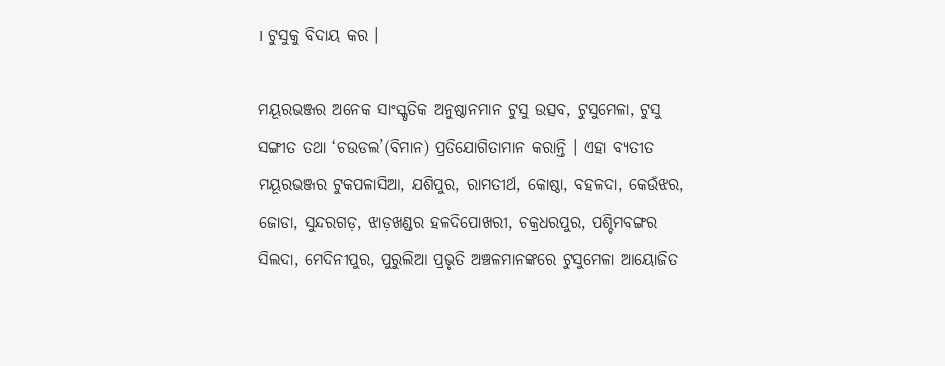। ଟୁସୁକୁ ବିଦାୟ କର ।

ମୟୂରଭଞ୍ଜର ଅନେକ ସାଂସ୍କୃତିକ ଅନୁଷ୍ଠାନମାନ ଟୁସୁ ଉତ୍ସବ, ଟୁସୁମେଳା, ଟୁସୁ ସଙ୍ଗୀତ ତଥା ‘ଚଉଡଲ’(ବିମାନ) ପ୍ରତିଯୋଗିତାମାନ କରାନ୍ତି । ଏହା ବ୍ୟତୀତ ମୟୂରଭଞ୍ଜର ଟୁକପଳାସିଆ, ଯଶିପୁର, ରାମତୀର୍ଥ, କୋଷ୍ଠା, ବହଳଦା, କେଉଁଝର, ଜୋଡା, ସୁନ୍ଦରଗଡ଼, ଝାଡ଼ଖଣ୍ଡର ହଳଦିପୋଖରୀ, ଚକ୍ରଧରପୁର, ପଶ୍ଚିମବଙ୍ଗର ସିଲଦା, ମେଦିନୀପୁର, ପୁରୁଲିଆ ପ୍ରଭୃତି ଅଞ୍ଚଳମାନଙ୍କରେ ଟୁସୁମେଳା ଆୟୋଜିତ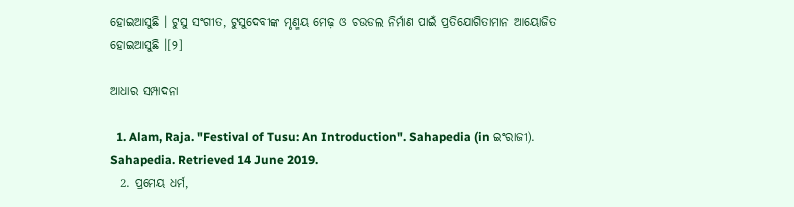ହୋଇଆସୁଛି । ଟୁସୁ ସଂଗୀତ, ଟୁସୁଦେବୀଙ୍କ ମୃଣ୍ମୟ ମେଢ଼ ଓ ଚଉଡଲ ନିର୍ମାଣ ପାଇଁ ପ୍ରତିଯୋଗିତାମାନ ଆୟୋଜିତ ହୋଇଆସୁଛି ।[୨]

ଆଧାର ସମ୍ପାଦନା

  1. Alam, Raja. "Festival of Tusu: An Introduction". Sahapedia (in ଇଂରାଜୀ). Sahapedia. Retrieved 14 June 2019.
  2. ପ୍ରମେୟ ଧର୍ମ,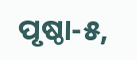ପୃଷ୍ଠା-୫,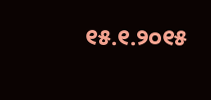୧୫.୧.୨୦୧୫